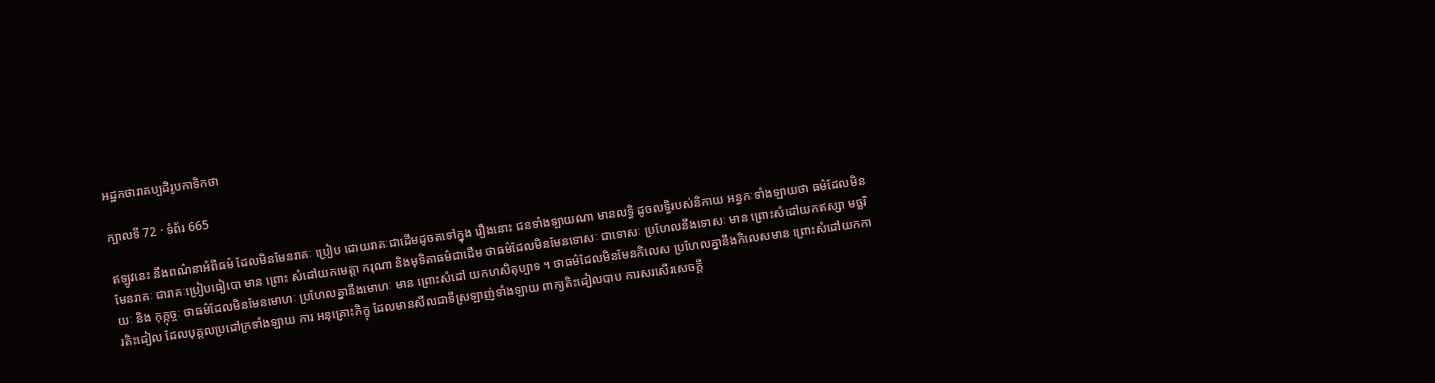អដ្ឋកថារាគប្បដិរូបកាទិកថា

ក្បាលទី 72 · ទំព័រ 665

ឥឡូវនេះ នឹងពណ៌នាអំពីធម៌ ដែលមិនមែនរាគៈ ប្រៀប ដោយរាគៈជាដើមដូចតទៅក្នុង រឿងនោះ ជនទាំងឡាយណា មានលទ្ធិ ដូចលទ្ធិរបស់និកាយ អន្ធកៈទាំងឡាយថា ធម៌ដែលមិនមែនរាគៈ ជារាគៈប្រៀបធៀបោ មាន ព្រោះ សំដៅយកមេត្តា ករុណា និងមុទិតាធម៌ជាដើម ថាធម៌ដែលមិនមែនទោសៈ ជាទោសៈ ប្រហែលនឹងទោសៈ មាន ព្រោះសំដៅយកឥស្សា មច្ឆរិយៈ និង កុក្កុច្ចៈ ថាធម៌ដែលមិនមែនមោហៈ ប្រហែលគ្នានឹងមោហៈ មាន ព្រោះសំដៅ យកហសិតុប្បាទ ។ ថាធម៌ដែលមិនមែនកិលេស ប្រហែលគ្នានឹងកិលេសមាន ព្រោះសំដៅយកការតិះដៀល ដែលបុគ្គលប្រដៅក្រទាំងឡាយ ការ អនុគ្រោះភិក្ខុ ដែលមានសីលជាទីស្រឡាញ់ទាំងឡាយ ពាក្យតិះដៀលបាប ការសរសើរសេចក្តី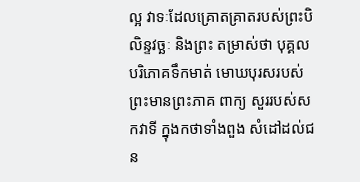ល្អ វាទៈដែលគ្រោតគ្រាតរបស់ព្រះបិលិន្ទវច្ឆៈ និងព្រះ តម្រាស់ថា បុគ្គលបរិភោគទឹកមាត់ មោឃបុរសរបស់ព្រះមានព្រះភាគ ពាក្យ សួររបស់សកវាទី ក្នុងកថាទាំងពួង សំដៅដល់ជន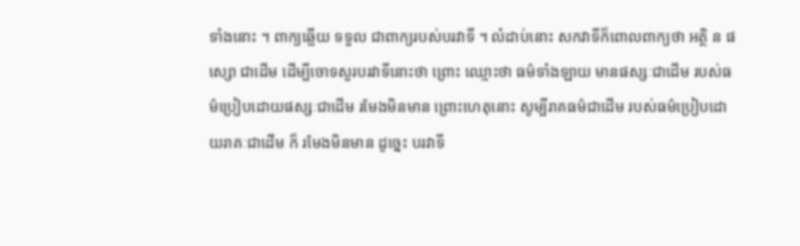ទាំងនោះ ។ ពាក្យឆ្លើយ ទទួល ជាពាក្យរបស់បរវាទី ។ លំដាប់នោះ សកវាទីក៏ពោលពាក្យថា អត្ថិ ន ផស្សោ ជាដើម ដើម្បីចោទសួរបរវាទីនោះថា ព្រោះ ឈ្មោះថា ធម៌ទាំងឡាយ មានផស្សៈជាដើម របស់ធម៌ប្រៀបដោយផស្សៈជាដើម រមែងមិនមាន ព្រោះហេតុនោះ សូម្បីរាគធម៌ជាដើម របស់ធម៌ប្រៀបដោយរាគៈជាដើម ក៏ រមែងមិនមាន ដូច្នេះ បរវាទី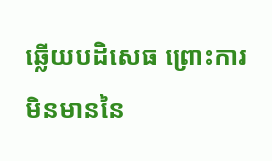ឆ្លើយបដិសេធ ព្រោះការមិនមាននៃ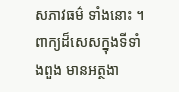សភាវធម៌ ទាំងនោះ ។ ពាក្យដ៏សេសក្នុងទីទាំងពួង មានអត្ថងា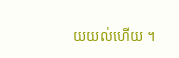យយល់ហើយ ។